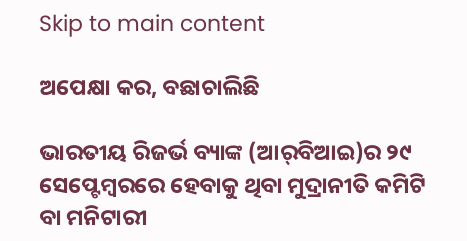Skip to main content

ଅପେକ୍ଷା କର, ବଛାଚାଲିଛି

ଭାରତୀୟ ରିଜର୍ଭ ବ୍ୟାଙ୍କ (ଆର୍‌ବିଆଇ)ର ୨୯ ସେପ୍ଟେମ୍ବରରେ ହେବାକୁ ଥିବା ମୁଦ୍ରାନୀତି କମିଟି ବା ମନିଟାରୀ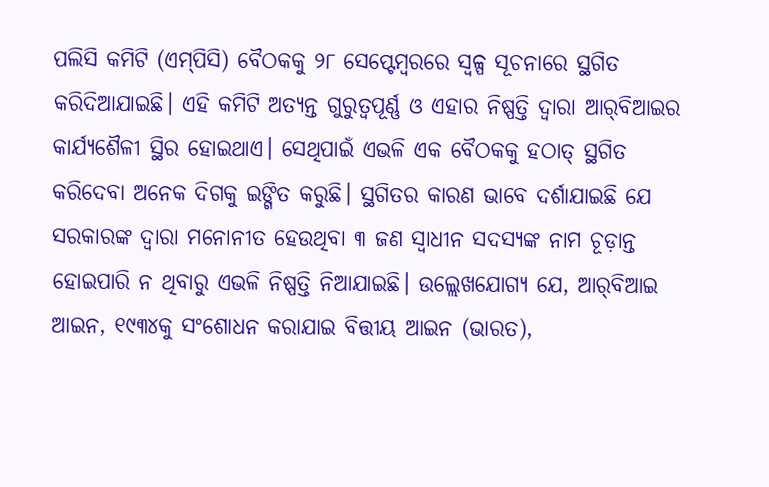ପଲିସି କମିଟି (ଏମ୍‌ପିସି) ବୈଠକକୁ ୨୮ ସେପ୍ଟେମ୍ବରରେ ସ୍ବଳ୍ପ ସୂଚନାରେ ସ୍ଥଗିତ କରିଦିଆଯାଇଛି। ଏହି କମିଟି ଅତ୍ୟନ୍ତ ଗୁରୁତ୍ୱପୂର୍ଣ୍ଣ ଓ ଏହାର ନିଷ୍ପତ୍ତି ଦ୍ୱାରା ଆର୍‌ବିଆଇର କାର୍ଯ୍ୟଶୈଳୀ ସ୍ଥିର ହୋଇଥାଏ। ସେଥିପାଇଁ ଏଭଳି ଏକ ବୈଠକକୁ ହଠାତ୍‌ ସ୍ଥଗିତ କରିଦେବା ଅନେକ ଦିଗକୁ ଇଙ୍ଗିତ କରୁଛି। ସ୍ଥଗିତର କାରଣ ଭାବେ ଦର୍ଶାଯାଇଛି ଯେ ସରକାରଙ୍କ ଦ୍ୱାରା ମନୋନୀତ ହେଉଥିବା ୩ ଜଣ ସ୍ବାଧୀନ ସଦସ୍ୟଙ୍କ ନାମ ଚୂଡ଼ାନ୍ତ ହୋଇପାରି ନ ଥିବାରୁ ଏଭଳି ନିଷ୍ପତ୍ତି ନିଆଯାଇଛି। ଉଲ୍ଲେଖଯୋଗ୍ୟ ଯେ, ଆର୍‌ବିଆଇ ଆଇନ, ୧୯୩୪କୁ ସଂଶୋଧନ କରାଯାଇ ବିତ୍ତୀୟ ଆଇନ (ଭାରତ),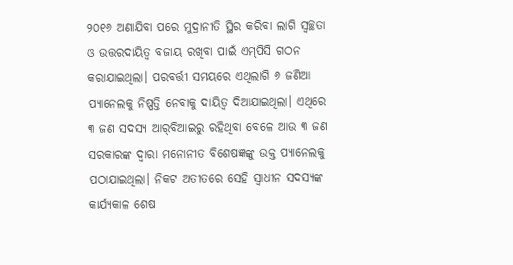୨୦୧୬ ଅଣାଯିବା ପରେ ମୁଦ୍ରାନୀତି ସ୍ଥିର କରିବା ଲାଗି ସ୍ବଚ୍ଛତା ଓ ଉତ୍ତରଦାୟିତ୍ୱ ବଜାୟ ରଖିବା ପାଇଁ ଏମ୍‌ପିସି ଗଠନ କରାଯାଇଥିଲା। ପରବର୍ତ୍ତୀ ସମୟରେ ଏଥିଲାଗି ୬ ଜଣିଆ ପ୍ୟାନେଲକୁ ନିଷ୍ପତ୍ତି ନେବାକୁ ଦାୟିତ୍ୱ ଦିଆଯାଇଥିଲା। ଏଥିରେ ୩ ଜଣ ସଦସ୍ୟ ଆର୍‌ବିଆଇରୁ ରହିଥିବା ବେଳେ ଆଉ ୩ ଜଣ ସରକାରଙ୍କ ଦ୍ୱାରା ମନୋନୀତ ବିଶେଷଜ୍ଞଙ୍କୁ ଉକ୍ତ ପ୍ୟାନେଲକୁ ପଠାଯାଇଥିଲା। ନିକଟ ଅତୀତରେ ସେହି ସ୍ବାଧୀନ ସଦସ୍ୟଙ୍କ କାର୍ଯ୍ୟକାଳ ଶେଷ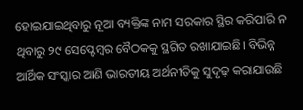ହୋଇଯାଇଥିବାରୁ ନୂଆ ବ୍ୟକ୍ତିଙ୍କ ନାମ ସରକାର ସ୍ଥିର କରିପାରି ନ ଥିବାରୁ ୨୯ ସେପ୍ଟେମ୍ବର ବୈଠକକୁ ସ୍ଥଗିତ ରଖାଯାଇଛି। ବିଭିନ୍ନ ଆର୍ଥିକ ସଂସ୍କାର ଆଣି ଭାରତୀୟ ଅର୍ଥନୀତିକୁ ସୁଦୃଢ଼ କରାଯାଉଛି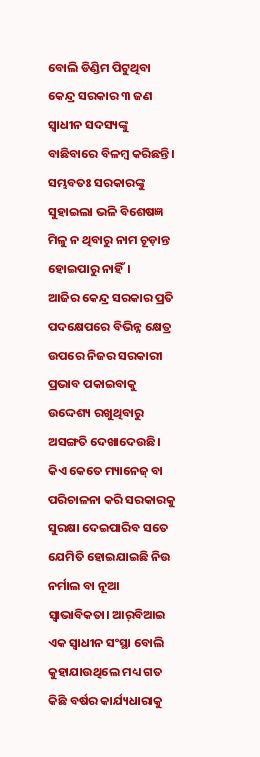ବୋଲି ଡିଣ୍ଡିମ ପିଟୁଥିବା କେନ୍ଦ୍ର ସରକାର ୩ ଜଣ ସ୍ବାଧୀନ ସଦସ୍ୟଙ୍କୁ ବାଛିବାରେ ବିଳମ୍ବ କରିଛନ୍ତି। ସମ୍ଭବତଃ ସରକାରଙ୍କୁ ସୁହାଇଲା ଭଳି ବିଶେଷଜ୍ଞ ମିଳୁ ନ ଥିବାରୁ ନାମ ଚୂଡ଼ାନ୍ତ ହୋଇପାରୁ ନାହିଁ।
ଆଜିର କେନ୍ଦ୍ର ସରକାର ପ୍ରତି ପଦକ୍ଷେପରେ ବିଭିନ୍ନ କ୍ଷେତ୍ର ଉପରେ ନିଜର ସରକାରୀ ପ୍ରଭାବ ପକାଇବାକୁ ଉଦ୍ଦେଶ୍ୟ ରଖୁଥିବାରୁ ଅସଙ୍ଗତି ଦେଖାଦେଉଛି। କିଏ କେତେ ମ୍ୟାନେଜ୍‌ ବା ପରିଚାଳନା କରି ସରକାରକୁ ସୁରକ୍ଷା ଦେଇପାରିବ ସତେ ଯେମିତି ହୋଇଯାଇଛି ନିଉ ନର୍ମାଲ ବା ନୂଆ ସ୍ବାଭାବିକତା। ଆର୍‌ବିଆଇ ଏକ ସ୍ବାଧୀନ ସଂସ୍ଥା ବୋଲି କୁହାଯାଉଥିଲେ ମଧ୍ୟ ଗତ କିଛି ବର୍ଷର କାର୍ଯ୍ୟଧାରାକୁ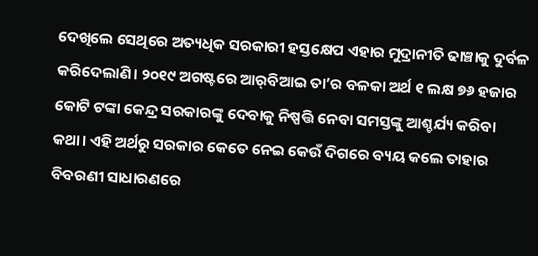ଦେଖିଲେ ସେଥିରେ ଅତ୍ୟଧିକ ସରକାରୀ ହସ୍ତକ୍ଷେପ ଏହାର ମୁଦ୍ରାନୀତି ଢାଞ୍ଚାକୁ ଦୁର୍ବଳ କରିଦେଲାଣି। ୨୦୧୯ ଅଗଷ୍ଟରେ ଆର୍‌ବିଆଇ ତା’ର ବଳକା ଅର୍ଥ ୧ ଲକ୍ଷ ୭୬ ହଜାର କୋଟି ଟଙ୍କା କେନ୍ଦ୍ର ସରକାରଙ୍କୁ ଦେବାକୁ ନିଷ୍ପତ୍ତି ନେବା ସମସ୍ତଙ୍କୁ ଆଶ୍ଚର୍ଯ୍ୟ କରିବା କଥା। ଏହି ଅର୍ଥରୁ ସରକାର କେତେ ନେଇ କେଉଁ ଦିଗରେ ବ୍ୟୟ କଲେ ତାହାର ବିବରଣୀ ସାଧାରଣରେ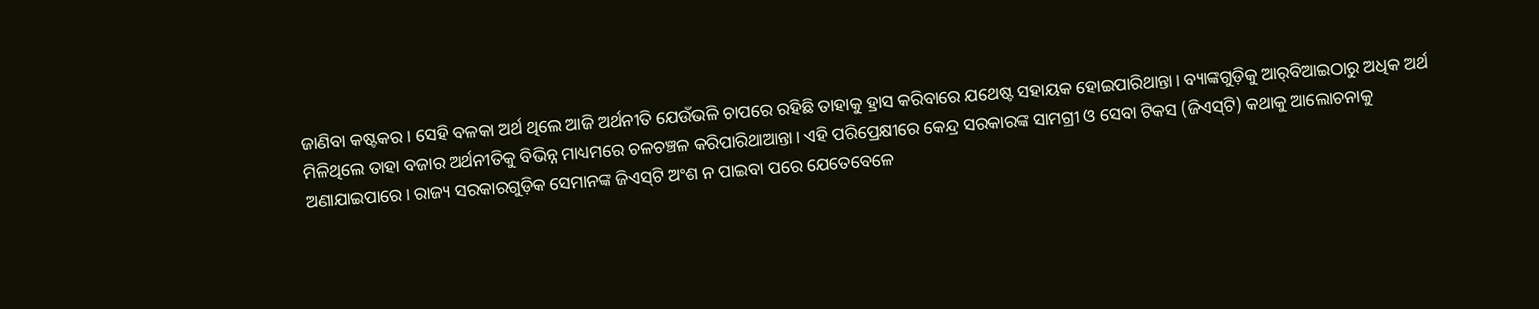ଜାଣିବା କଷ୍ଟକର। ସେହି ବଳକା ଅର୍ଥ ଥିଲେ ଆଜି ଅର୍ଥନୀତି ଯେଉଁଭଳି ଚାପରେ ରହିଛି ତାହାକୁ ହ୍ରାସ କରିବାରେ ଯଥେଷ୍ଟ ସହାୟକ ହୋଇପାରିଥାନ୍ତା। ବ୍ୟାଙ୍କଗୁଡ଼ିକୁ ଆର୍‌ବିଆଇଠାରୁ ଅଧିକ ଅର୍ଥ ମିଳିଥିଲେ ତାହା ବଜାର ଅର୍ଥନୀତିକୁ ବିଭିନ୍ନ ମାଧ୍ୟମରେ ଚଳଚଞ୍ଚଳ କରିପାରିଥାଆନ୍ତା। ଏହି ପରିପ୍ରେକ୍ଷୀରେ କେନ୍ଦ୍ର ସରକାରଙ୍କ ସାମଗ୍ରୀ ଓ ସେବା ଟିକସ (ଜିଏସ୍‌ଟି) କଥାକୁ ଆଲୋଚନାକୁ ଅଣାଯାଇପାରେ। ରାଜ୍ୟ ସରକାରଗୁଡ଼ିକ ସେମାନଙ୍କ ଜିଏସ୍‌ଟି ଅଂଶ ନ ପାଇବା ପରେ ଯେତେବେଳେ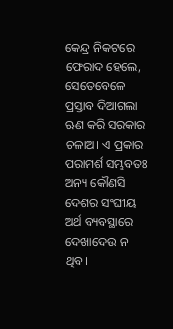କେନ୍ଦ୍ର ନିକଟରେ ଫେରାଦ ହେଲେ, ସେତେବେଳେ ପ୍ରସ୍ତାବ ଦିଆଗଲା ଋଣ କରି ସରକାର ଚଳାଅ। ଏ ପ୍ରକାର ପରାମର୍ଶ ସମ୍ଭବତଃ ଅନ୍ୟ କୌଣସି ଦେଶର ସଂଘୀୟ ଅର୍ଥ ବ୍ୟବସ୍ଥାରେ ଦେଖାଦେଉ ନ ଥିବ।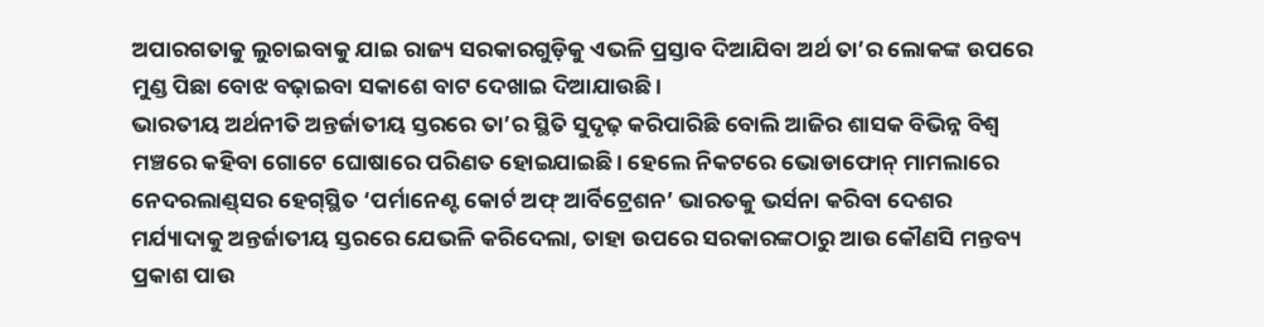ଅପାରଗତାକୁ ଲୁଚାଇବାକୁ ଯାଇ ରାଜ୍ୟ ସରକାରଗୁଡ଼ିକୁ ଏଭଳି ପ୍ରସ୍ତାବ ଦିଆଯିବା ଅର୍ଥ ତା’ର ଲୋକଙ୍କ ଉପରେ ମୁଣ୍ଡ ପିଛା ବୋଝ ବଢ଼ାଇବା ସକାଶେ ବାଟ ଦେଖାଇ ଦିଆଯାଉଛି।
ଭାରତୀୟ ଅର୍ଥନୀତି ଅନ୍ତର୍ଜାତୀୟ ସ୍ତରରେ ତା’ର ସ୍ଥିତି ସୁଦୃଢ଼ କରିପାରିଛି ବୋଲି ଆଜିର ଶାସକ ବିଭିନ୍ନ ବିଶ୍ୱ ମଞ୍ଚରେ କହିବା ଗୋଟେ ଘୋଷାରେ ପରିଣତ ହୋଇଯାଇଛି। ହେଲେ ନିକଟରେ ଭୋଡାଫୋନ୍‌ ମାମଲାରେ ନେଦରଲାଣ୍ଡ୍‌ସର ହେଗ୍‌ସ୍ଥିତ ‘ପର୍ମାନେଣ୍ଟ କୋର୍ଟ ଅଫ୍‌ ଆର୍ବିଟ୍ରେଶନ’ ଭାରତକୁ ଭର୍ସନା କରିବା ଦେଶର ମର୍ଯ୍ୟାଦାକୁ ଅନ୍ତର୍ଜାତୀୟ ସ୍ତରରେ ଯେଭଳି କରିଦେଲା, ତାହା ଉପରେ ସରକାରଙ୍କଠାରୁ ଆଉ କୌଣସି ମନ୍ତବ୍ୟ ପ୍ରକାଶ ପାଉ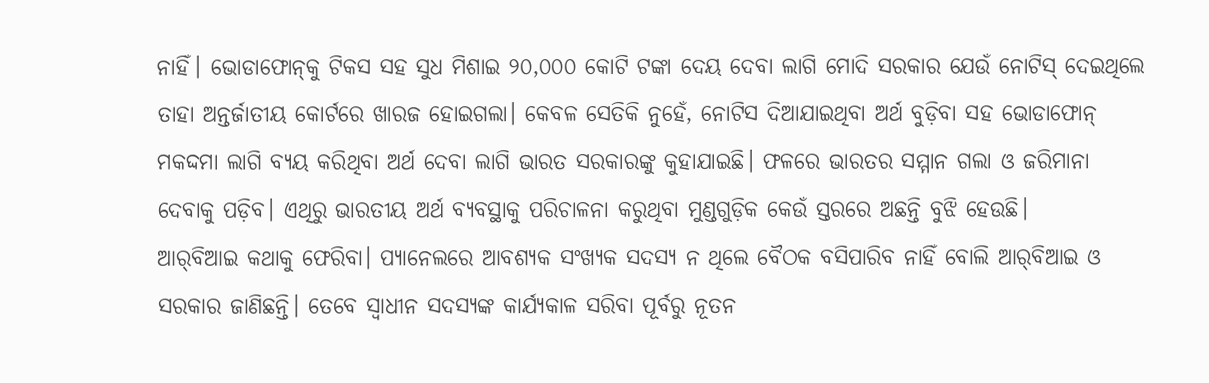ନାହିଁ। ଭୋଡାଫୋନ୍‌କୁ ଟିକସ ସହ ସୁଧ ମିଶାଇ ୨୦,୦୦୦ କୋଟି ଟଙ୍କା ଦେୟ ଦେବା ଲାଗି ମୋଦି ସରକାର ଯେଉଁ ନୋଟିସ୍‌ ଦେଇଥିଲେ ତାହା ଅନ୍ତର୍ଜାତୀୟ କୋର୍ଟରେ ଖାରଜ ହୋଇଗଲା। କେବଳ ସେତିକି ନୁହେଁ, ନୋଟିସ ଦିଆଯାଇଥିବା ଅର୍ଥ ବୁଡ଼ିବା ସହ ଭୋଡାଫୋନ୍‌ ମକଦ୍ଦମା ଲାଗି ବ୍ୟୟ କରିଥିବା ଅର୍ଥ ଦେବା ଲାଗି ଭାରତ ସରକାରଙ୍କୁ କୁହାଯାଇଛି। ଫଳରେ ଭାରତର ସମ୍ମାନ ଗଲା ଓ ଜରିମାନା ଦେବାକୁ ପଡ଼ିବ। ଏଥିରୁ ଭାରତୀୟ ଅର୍ଥ ବ୍ୟବସ୍ଥାକୁ ପରିଚାଳନା କରୁଥିବା ମୁଣ୍ଡଗୁଡ଼ିକ କେଉଁ ସ୍ତରରେ ଅଛନ୍ତି ବୁଝି ହେଉଛି।
ଆର୍‌ବିଆଇ କଥାକୁ ଫେରିବା। ପ୍ୟାନେଲରେ ଆବଶ୍ୟକ ସଂଖ୍ୟକ ସଦସ୍ୟ ନ ଥିଲେ ବୈଠକ ବସିପାରିବ ନାହିଁ ବୋଲି ଆର୍‌ବିଆଇ ଓ ସରକାର ଜାଣିଛନ୍ତି। ତେବେ ସ୍ବାଧୀନ ସଦସ୍ୟଙ୍କ କାର୍ଯ୍ୟକାଳ ସରିବା ପୂର୍ବରୁ ନୂତନ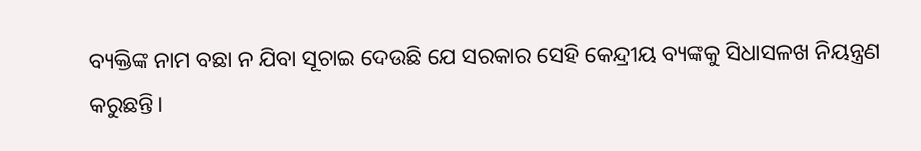ବ୍ୟକ୍ତିଙ୍କ ନାମ ବଛା ନ ଯିବା ସୂଚାଇ ଦେଉଛି ଯେ ସରକାର ସେହି କେନ୍ଦ୍ରୀୟ ବ୍ୟଙ୍କକୁ ସିଧାସଳଖ ନିୟନ୍ତ୍ରଣ କରୁଛନ୍ତି।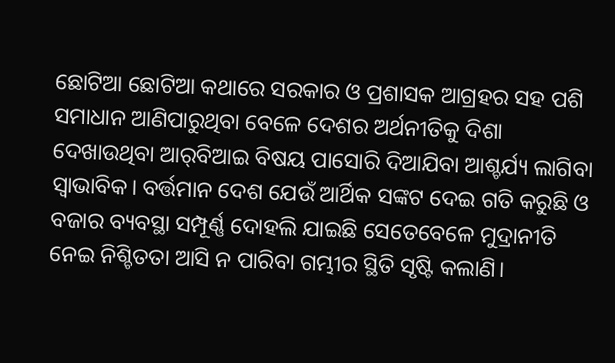ଛୋଟିଆ ଛୋଟିଆ କଥାରେ ସରକାର ଓ ପ୍ରଶାସକ ଆଗ୍ରହର ସହ ପଶି ସମାଧାନ ଆଣିପାରୁଥିବା ବେଳେ ଦେଶର ଅର୍ଥନୀତିକୁ ଦିଶା ଦେଖାଉଥିବା ଆର୍‌ବିଆଇ ବିଷୟ ପାସୋରି ଦିଆଯିବା ଆଶ୍ଚର୍ଯ୍ୟ ଲାଗିବା ସ୍ବାଭାବିକ। ବର୍ତ୍ତମାନ ଦେଶ ଯେଉଁ ଆର୍ଥିକ ସଙ୍କଟ ଦେଇ ଗତି କରୁଛି ଓ ବଜାର ବ୍ୟବସ୍ଥା ସମ୍ପୂର୍ଣ୍ଣ ଦୋହଲି ଯାଇଛି ସେତେବେଳେ ମୁଦ୍ରାନୀତି ନେଇ ନିଶ୍ଚିତତା ଆସି ନ ପାରିବା ଗମ୍ଭୀର ସ୍ଥିତି ସୃଷ୍ଟି କଲାଣି।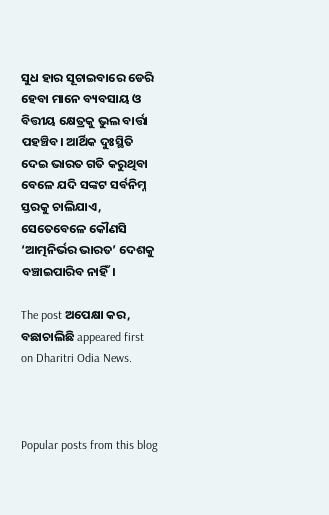ସୁଧ ହାର ସୂଚାଇବାରେ ଡେରି ହେବା ମାନେ ବ୍ୟବସାୟ ଓ ବିତ୍ତୀୟ କ୍ଷେତ୍ରକୁ ଭୁଲ ବାର୍ତ୍ତା ପହଞ୍ଚିବ। ଆର୍ଥିକ ଦୁଃସ୍ଥିତି ଦେଇ ଭାରତ ଗତି କରୁଥିବା ବେଳେ ଯଦି ସଙ୍କଟ ସର୍ବନିମ୍ନ ସ୍ତରକୁ ଚାଲିଯାଏ, ସେତେବେଳେ କୌଣସି ‘ଆତ୍ମନିର୍ଭର ଭାରତ’ ଦେଶକୁ ବଞ୍ଚାଇପାରିବ ନାହିଁ।

The post ଅପେକ୍ଷା କର, ବଛାଚାଲିଛି appeared first on Dharitri Odia News.



Popular posts from this blog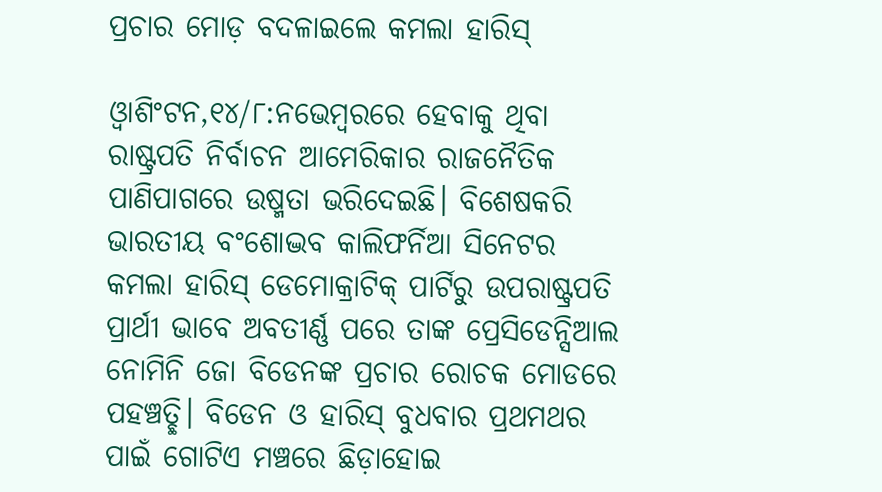ପ୍ରଚାର ମୋଡ଼ ବଦଳାଇଲେ କମଲା ହାରିସ୍‌

ଓ୍ବାଶିଂଟନ,୧୪/୮:ନଭେମ୍ବରରେ ହେବାକୁ ଥିବା ରାଷ୍ଟ୍ରପତି ନିର୍ବାଚନ ଆମେରିକାର ରାଜନୈତିକ ପାଣିପାଗରେ ଉଷ୍ମତା ଭରିଦେଇଛି। ବିଶେଷକରି ଭାରତୀୟ ବଂଶୋଦ୍ଭବ କାଲିଫର୍ନିଆ ସିନେଟର କମଲା ହାରିସ୍‌ ଡେମୋକ୍ରାଟିକ୍‌ ପାର୍ଟିରୁ ଉପରାଷ୍ଟ୍ରପତି ପ୍ରାର୍ଥୀ ଭାବେ ଅବତୀର୍ଣ୍ଣ ପରେ ତାଙ୍କ ପ୍ରେସିଡେନ୍ସିଆଲ ନୋମିନି ଜୋ ବିଡେନଙ୍କ ପ୍ରଚାର ରୋଚକ ମୋଡରେ ପହଞ୍ଚତ୍ଛି। ବିଡେନ ଓ ହାରିସ୍‌ ବୁଧବାର ପ୍ରଥମଥର ପାଇଁ ଗୋଟିଏ ମଞ୍ଚରେ ଛିଡ଼ାହୋଇ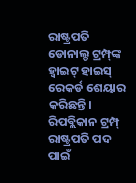ରାଷ୍ଟ୍ରପତି ଡୋନାଲ୍ଡ ଟ୍ରମ୍ପ୍‌ଙ୍କ ହ୍ବାଇଟ୍‌ ହାଇସ୍‌ ରେକର୍ଡ ଶେୟାର କରିଛନ୍ତି। ରିପବ୍ଲିକାନ ଟ୍ରମ୍ପ୍‌ ରାଷ୍ଟ୍ରପତି ପଦ ପାଇଁ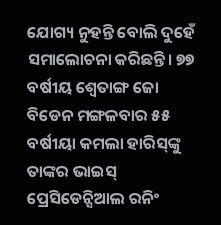ଯୋଗ୍ୟ ନୁହନ୍ତି ବୋଲି ଦୁହେଁ ସମାଲୋଚନା କରିଛନ୍ତି। ୭୭ ବର୍ଷୀୟ ଶ୍ୱେତାଙ୍ଗ ଜୋ ବିଡେନ ମଙ୍ଗଳବାର ୫୫ ବର୍ଷୀୟା କମଲା ହାରିସ୍‌ଙ୍କୁ ତାଙ୍କର ଭାଇସ୍‌ ପ୍ରେସିଡେନ୍ସିଆଲ ରନିଂ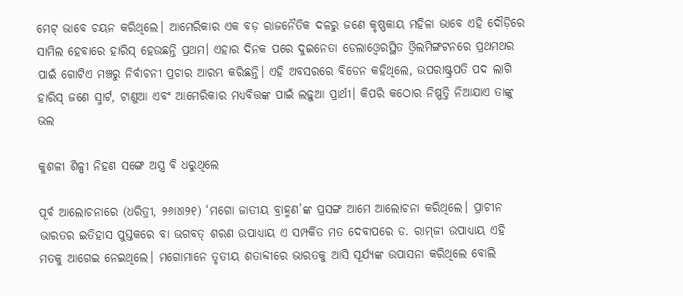ମେଟ୍‌ ଭାବେ ଚୟନ କରିଥିଲେ। ଆମେରିକାର ଏକ ବଡ଼ ରାଜନୈତିକ ଦଳରୁ ଜଣେ କୃଷ୍ଣକାୟ ମହିଳା ଭାବେ ଏହି ଦୌଡ଼ିରେ ସାମିଲ ହେବାରେ ହାରିସ୍‌ ହେଉଛନ୍ତି ପ୍ରଥମ। ଏହାର ଦିନକ ପରେ ଦୁଇନେତା ଡେଲାଓ୍ବେରସ୍ଥିତ ଓ୍ବିଲମିଙ୍ଗଟନରେ ପ୍ରଥମଥର ପାଇଁ ଗୋଟିଏ ମଞ୍ଚରୁ ନିର୍ବାଚନୀ ପ୍ରଚାର ଆରମ୍ଭ କରିଛନ୍ତି। ଏହି ଅବସରରେ ବିଡେନ କହିଥିଲେ, ଉପରାଷ୍ଟ୍ରପତି ପଦ ଲାଗି ହାରିସ୍‌ ଜଣେ ସ୍ମାର୍ଟ, ଟାଣୁଆ ଏବଂ ଆମେରିକାର ମଧ୍ୟବିତ୍ତଙ୍କ ପାଇଁ ଲଢ଼ୁଆ ପ୍ରାର୍ଥୀ। କିପରି କଠୋର ନିଷ୍ପତ୍ତି ନିଆଯାଏ ତାଙ୍କୁ ଭଲ

କୁଶଳୀ ଶିଳ୍ପୀ ନିହଣ ସଙ୍ଗେ ଅସ୍ତ୍ର ବି ଧରୁଥିଲେ

ପୂର୍ବ ଆଲୋଚନାରେ (ଧରିତ୍ରୀ, ୨୬ା୪ା୨୧) ‘ମଗୋ ଜାତୀୟ ବ୍ରାହ୍ମଣ’ଙ୍କ ପ୍ରସଙ୍ଗ ଆମେ ଆଲୋଚନା କରିଥିଲେ। ପ୍ରାଚୀନ ଭାରତର ଇତିହାସ ପୁସ୍ତକରେ ବା ଭଗବତ୍‌ ଶରଣ ଉପାଧ୍ୟାୟ ଏ ସମ୍ପର୍କିତ ମତ ଦେବାପରେ ଡ. ରାମ୍‌ଜୀ ଉପାଧ୍ୟାୟ ଏହି ମତକୁ ଆଗେଇ ନେଇଥିଲେ। ମଗୋମାନେ ତୃତୀୟ ଶତାବ୍ଦୀରେ ଭାରତକୁ ଆସି ସୂର୍ଯ୍ୟଙ୍କ ଉପାସନା କରିଥିଲେ ବୋଲି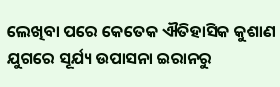ଲେଖିବା ପରେ କେତେକ ଐତିହାସିକ କୁଶାଣ ଯୁଗରେ ସୂର୍ଯ୍ୟ ଉପାସନା ଇରାନରୁ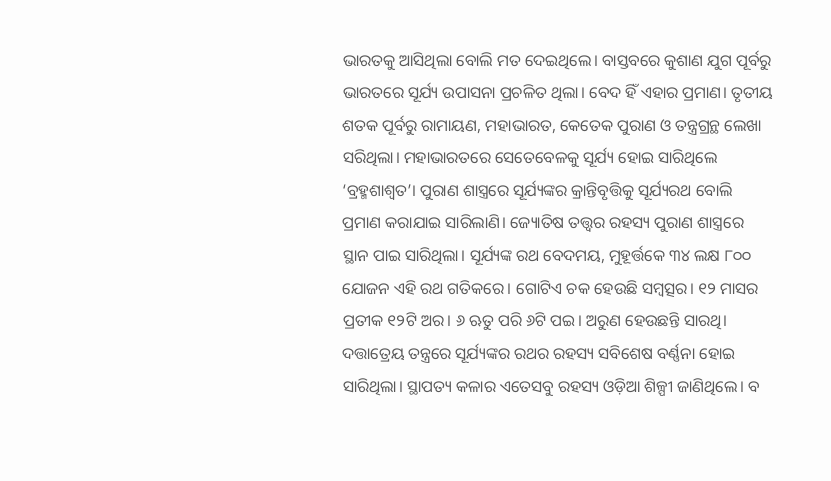ଭାରତକୁ ଆସିଥିଲା ବୋଲି ମତ ଦେଇଥିଲେ। ବାସ୍ତବରେ କୁଶାଣ ଯୁଗ ପୂର୍ବରୁ ଭାରତରେ ସୂର୍ଯ୍ୟ ଉପାସନା ପ୍ରଚଳିତ ଥିଲା। ବେଦ ହିଁ ଏହାର ପ୍ରମାଣ। ତୃତୀୟ ଶତକ ପୂର୍ବରୁ ରାମାୟଣ, ମହାଭାରତ, କେତେକ ପୁରାଣ ଓ ତନ୍ତ୍ରଗ୍ରନ୍ଥ ଲେଖା ସରିଥିଲା। ମହାଭାରତରେ ସେତେବେଳକୁ ସୂର୍ଯ୍ୟ ହୋଇ ସାରିଥିଲେ ‘ବ୍ରହ୍ମଶାଶ୍ୱତ’। ପୁରାଣ ଶାସ୍ତ୍ରରେ ସୂର୍ଯ୍ୟଙ୍କର କ୍ରାନ୍ତିବୃତ୍ତିକୁ ସୂର୍ଯ୍ୟରଥ ବୋଲି ପ୍ରମାଣ କରାଯାଇ ସାରିଲାଣି। ଜ୍ୟୋତିଷ ତତ୍ତ୍ୱର ରହସ୍ୟ ପୁରାଣ ଶାସ୍ତ୍ରରେ ସ୍ଥାନ ପାଇ ସାରିଥିଲା। ସୂର୍ଯ୍ୟଙ୍କ ରଥ ବେଦମୟ, ମୁହୂର୍ତ୍ତକେ ୩୪ ଲକ୍ଷ ୮୦୦ ଯୋଜନ ଏହି ରଥ ଗତିକରେ। ଗୋଟିଏ ଚକ ହେଉଛି ସମ୍ବତ୍ସର। ୧୨ ମାସର ପ୍ରତୀକ ୧୨ଟି ଅର। ୬ ଋତୁ ପରି ୬ଟି ପଇ। ଅରୁଣ ହେଉଛନ୍ତି ସାରଥି। ଦତ୍ତାତ୍ରେୟ ତନ୍ତ୍ରରେ ସୂର୍ଯ୍ୟଙ୍କର ରଥର ରହସ୍ୟ ସବିଶେଷ ବର୍ଣ୍ଣନା ହୋଇ ସାରିଥିଲା। ସ୍ଥାପତ୍ୟ କଳାର ଏତେସବୁ ରହସ୍ୟ ଓଡ଼ିଆ ଶିଳ୍ପୀ ଜାଣିଥିଲେ। ବ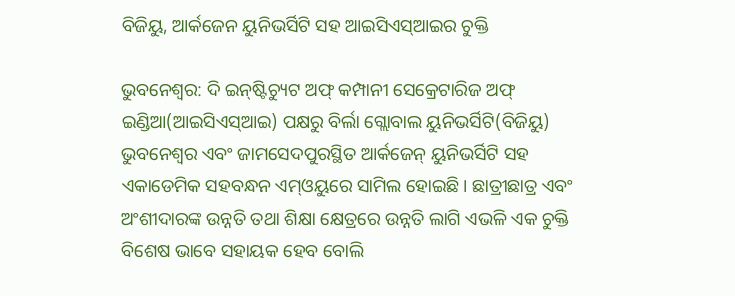ବିଜିୟୁ, ଆର୍କଜେନ ୟୁନିଭର୍ସିଟି ସହ ଆଇସିଏସ୍‌ଆଇର ଚୁକ୍ତି

ଭୁବନେଶ୍ୱର: ଦି ଇନ୍‌ଷ୍ଟିଚ୍ୟୁଟ ଅଫ୍‌ କମ୍ପାନୀ ସେକ୍ରେଟାରିଜ ଅଫ୍‌ ଇଣ୍ଡିଆ(ଆଇସିଏସ୍‌ଆଇ) ପକ୍ଷରୁ ବିର୍ଲା ଗ୍ଲୋବାଲ ୟୁନିଭର୍ସିଟି(ବିଜିୟୁ) ଭୁବନେଶ୍ୱର ଏବଂ ଜାମସେଦପୁରସ୍ଥିତ ଆର୍କଜେନ୍‌ ୟୁନିଭର୍ସିଟି ସହ ଏକାଡେମିକ ସହବନ୍ଧନ ଏମ୍‌ଓୟୁରେ ସାମିଲ ହୋଇଛି। ଛାତ୍ରୀଛାତ୍ର ଏବଂ ଅଂଶୀଦାରଙ୍କ ଉନ୍ନତି ତଥା ଶିକ୍ଷା କ୍ଷେତ୍ରରେ ଉନ୍ନତି ଲାଗି ଏଭଳି ଏକ ଚୁକ୍ତି ବିଶେଷ ଭାବେ ସହାୟକ ହେବ ବୋଲି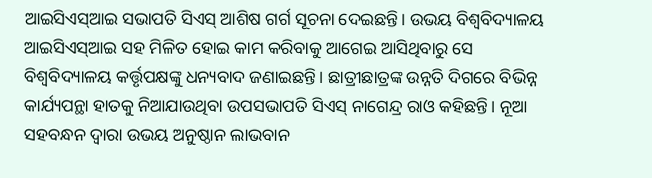ଆଇସିଏସ୍‌ଆଇ ସଭାପତି ସିଏସ୍‌ ଆଶିଷ ଗର୍ଗ ସୂଚନା ଦେଇଛନ୍ତି। ଉଭୟ ବିଶ୍ୱବିଦ୍ୟାଳୟ ଆଇସିଏସ୍‌ଆଇ ସହ ମିଳିତ ହୋଇ କାମ କରିବାକୁ ଆଗେଇ ଆସିଥିବାରୁ ସେ ବିଶ୍ୱବିଦ୍ୟାଳୟ କର୍ତ୍ତୃପକ୍ଷଙ୍କୁ ଧନ୍ୟବାଦ ଜଣାଇଛନ୍ତି। ଛାତ୍ରୀଛାତ୍ରଙ୍କ ଉନ୍ନତି ଦିଗରେ ବିଭିନ୍ନ କାର୍ଯ୍ୟପନ୍ଥା ହାତକୁ ନିଆଯାଉଥିବା ଉପସଭାପତି ସିଏସ୍‌ ନାଗେନ୍ଦ୍ର ରାଓ କହିଛନ୍ତି। ନୂଆ ସହବନ୍ଧନ ଦ୍ୱାରା ଉଭୟ ଅନୁଷ୍ଠାନ ଲାଭବାନ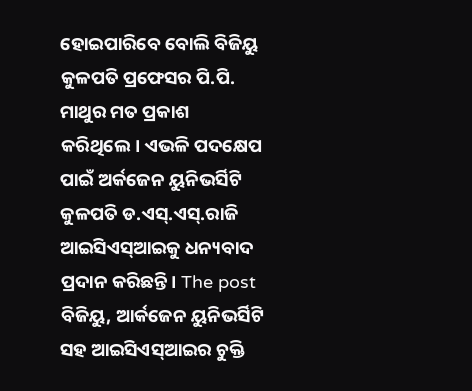ହୋଇପାରିବେ ବୋଲି ବିଜିୟୁ କୁଳପତି ପ୍ରଫେସର ପି.ପି. ମାଥୁର ମତ ପ୍ରକାଶ କରିଥିଲେ। ଏଭଳି ପଦକ୍ଷେପ ପାଇଁ ଅର୍କଜେନ ୟୁନିଭର୍ସିଟି କୁଳପତି ଡ.ଏସ୍‌.ଏସ୍‌.ରାଜି ଆଇସିଏସ୍‌ଆଇକୁ ଧନ୍ୟବାଦ ପ୍ରଦାନ କରିଛନ୍ତି। The post ବିଜିୟୁ, ଆର୍କଜେନ ୟୁନିଭର୍ସିଟି ସହ ଆଇସିଏସ୍‌ଆଇର ଚୁକ୍ତି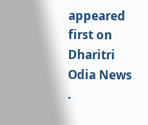appeared first on Dharitri Odia News .